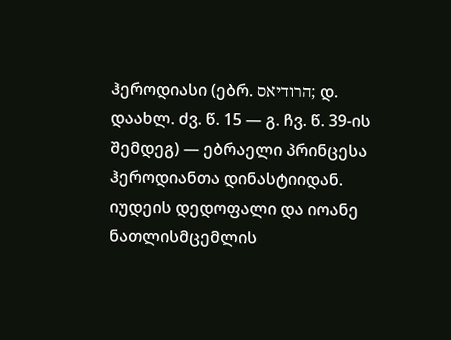ჰეროდიასი (ებრ. הרודיאס; დ. დაახლ. ძვ. წ. 15 — გ. ჩვ. წ. 39-ის შემდეგ) — ებრაელი პრინცესა ჰეროდიანთა დინასტიიდან. იუდეის დედოფალი და იოანე ნათლისმცემლის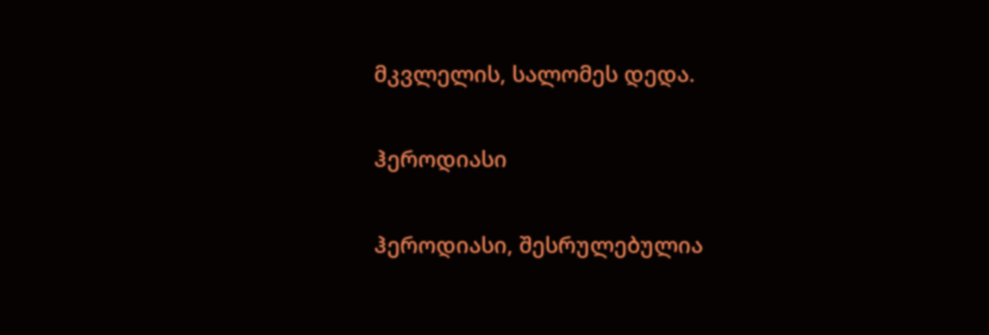მკვლელის, სალომეს დედა.

ჰეროდიასი

ჰეროდიასი, შესრულებულია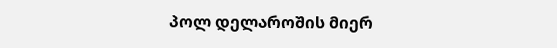პოლ დელაროშის მიერ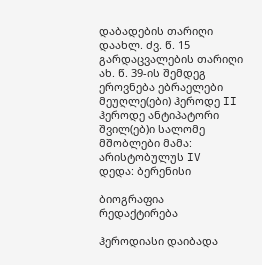დაბადების თარიღი დაახლ. ძვ. წ. 15
გარდაცვალების თარიღი ახ. წ. 39-ის შემდეგ
ეროვნება ებრაელები
მეუღლე(ები) ჰეროდე II
ჰეროდე ანტიპატორი
შვილ(ებ)ი სალომე
მშობლები მამა: არისტობულუს IV
დედა: ბერენისი

ბიოგრაფია რედაქტირება

ჰეროდიასი დაიბადა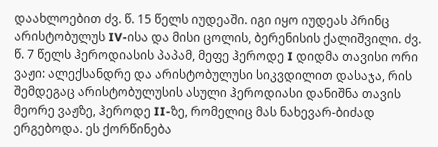დაახლოებით ძვ. წ. 15 წელს იუდეაში. იგი იყო იუდეას პრინც არისტობულუს IV-ისა და მისი ცოლის, ბერენისის ქალიშვილი. ძვ. წ. 7 წელს ჰეროდიასის პაპამ, მეფე ჰეროდე I დიდმა თავისი ორი ვაჟი: ალექსანდრე და არისტობულუსი სიკვდილით დასაჯა, რის შემდეგაც არისტობულუსის ასული ჰეროდიასი დანიშნა თავის მეორე ვაჟზე, ჰეროდე II-ზე, რომელიც მას ნახევარ-ბიძად ერგებოდა. ეს ქორწინება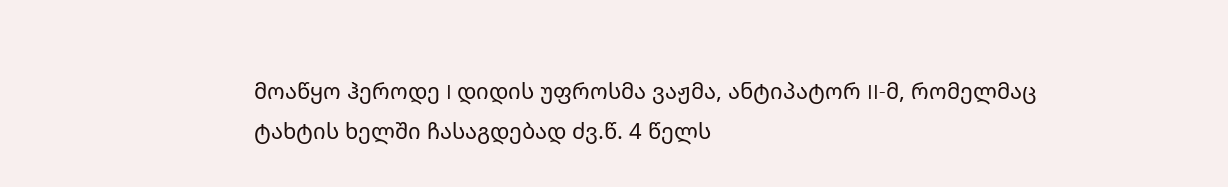მოაწყო ჰეროდე I დიდის უფროსმა ვაჟმა, ანტიპატორ II-მ, რომელმაც ტახტის ხელში ჩასაგდებად ძვ.წ. 4 წელს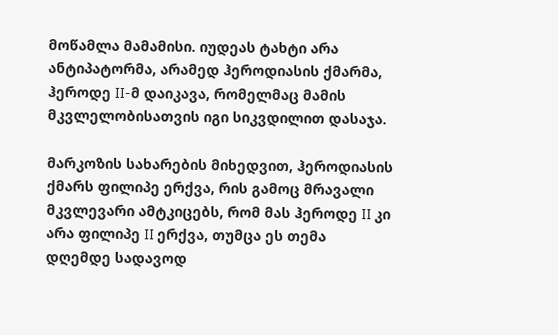მოწამლა მამამისი. იუდეას ტახტი არა ანტიპატორმა, არამედ ჰეროდიასის ქმარმა, ჰეროდე II-მ დაიკავა, რომელმაც მამის მკვლელობისათვის იგი სიკვდილით დასაჯა.

მარკოზის სახარების მიხედვით, ჰეროდიასის ქმარს ფილიპე ერქვა, რის გამოც მრავალი მკვლევარი ამტკიცებს, რომ მას ჰეროდე II კი არა ფილიპე II ერქვა, თუმცა ეს თემა დღემდე სადავოდ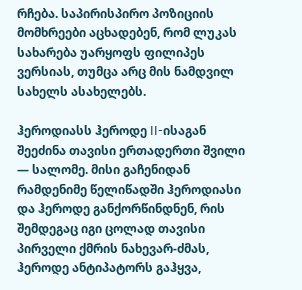რჩება. საპირისპირო პოზიციის მომხრეები აცხადებენ, რომ ლუკას სახარება უარყოფს ფილიპეს ვერსიას, თუმცა არც მის ნამდვილ სახელს ასახელებს.

ჰეროდიასს ჰეროდე II-ისაგან შეეძინა თავისი ერთადერთი შვილი — სალომე. მისი გაჩენიდან რამდენიმე წელიწადში ჰეროდიასი და ჰეროდე განქორწინდნენ, რის შემდეგაც იგი ცოლად თავისი პირველი ქმრის ნახევარ-ძმას, ჰეროდე ანტიპატორს გაჰყვა,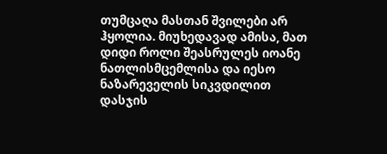თუმცაღა მასთან შვილები არ ჰყოლია. მიუხედავად ამისა, მათ დიდი როლი შეასრულეს იოანე ნათლისმცემლისა და იესო ნაზარეველის სიკვდილით დასჯის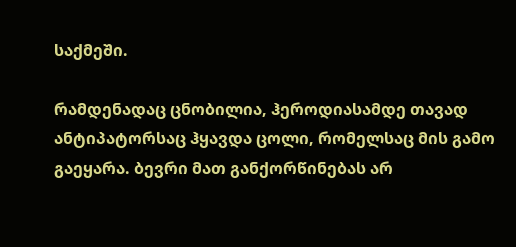საქმეში.

რამდენადაც ცნობილია, ჰეროდიასამდე თავად ანტიპატორსაც ჰყავდა ცოლი, რომელსაც მის გამო გაეყარა. ბევრი მათ განქორწინებას არ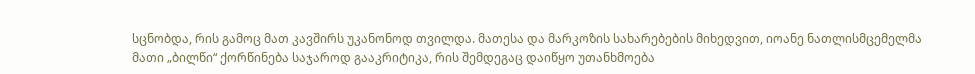სცნობდა, რის გამოც მათ კავშირს უკანონოდ თვილდა. მათესა და მარკოზის სახარებების მიხედვით, იოანე ნათლისმცემელმა მათი „ბილწი“ ქორწინება საჯაროდ გააკრიტიკა, რის შემდეგაც დაიწყო უთანხმოება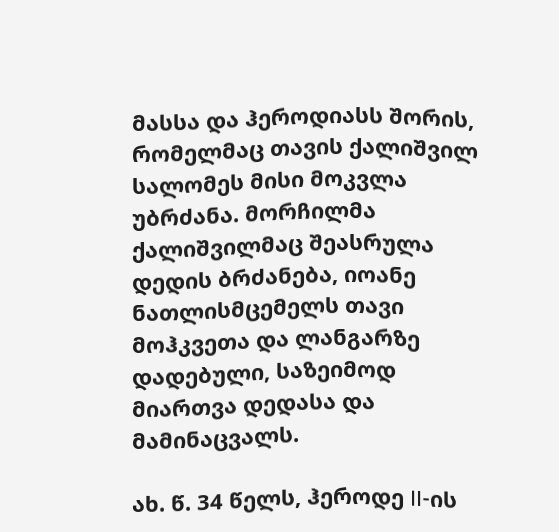მასსა და ჰეროდიასს შორის, რომელმაც თავის ქალიშვილ სალომეს მისი მოკვლა უბრძანა. მორჩილმა ქალიშვილმაც შეასრულა დედის ბრძანება, იოანე ნათლისმცემელს თავი მოჰკვეთა და ლანგარზე დადებული, საზეიმოდ მიართვა დედასა და მამინაცვალს.

ახ. წ. 34 წელს, ჰეროდე II-ის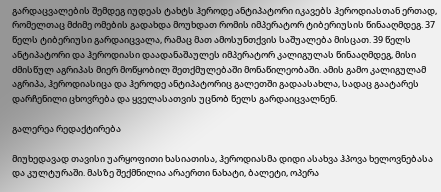გარდაცვალების შემდეგ იუდეას ტახტს ჰეროდე ანტიპატორი იკავებს ჰეროდიასთან ერთად, რომელთაც მძიმე ომების გადახდა მოუხდათ რომის იმპერატორ ტიბერიუსის წინააღმდეგ. 37 წელს ტიბერიუსი გარდაიცვალა, რამაც მათ ამოსუნთქვის საშუალება მისცათ. 39 წელს ანტიპატორი და ჰეროდიასი დაადანაშაულეს იმპერატორ კალიგულას წინააღმდეგ, მისი ძმისწულ აგრიპას მიერ მოწყობილ შეთქმულებაში მონაწილეობაში. ამის გამო კალიგულამ აგრიპა, ჰეროდიასიცა და ჰეროდე ანტიპატორიც გალეთში გადაასახლა, სადაც გაატარეს დარჩენილი ცხოვრება და ყველასათვის უცნობ წელს გარდაიცვალნენ.

გალერეა რედაქტირება

მიუხედავად თავისი უარყოფითი ხასიათისა, ჰეროდიასმა დიდი ასახვა ჰპოვა ხელოვნებასა და კულტურაში. მასზე შექმნილია არაერთი ნახატი, ბალეტი, ოპერა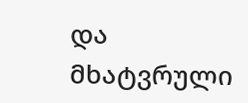და მხატვრული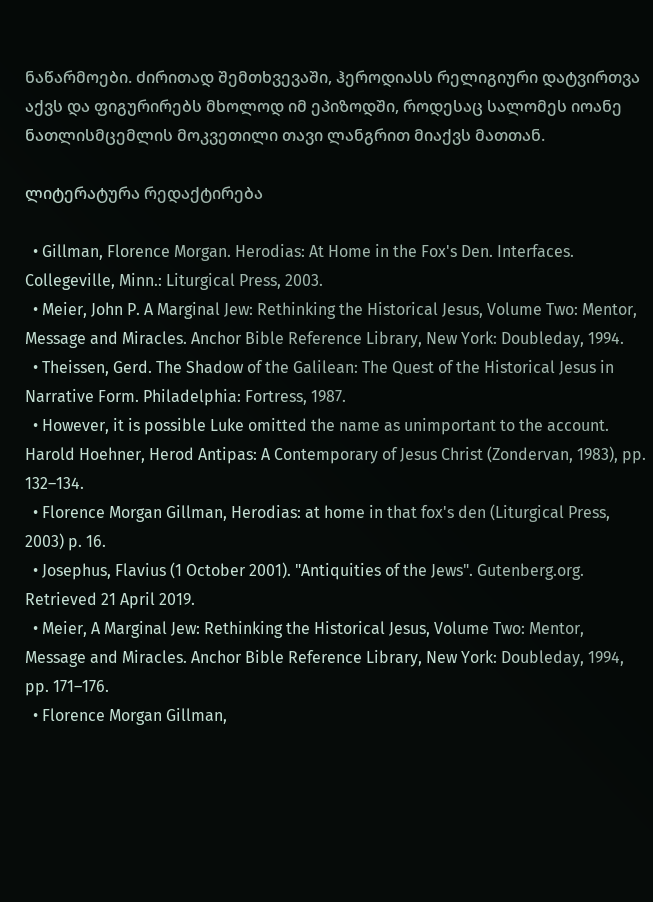ნაწარმოები. ძირითად შემთხვევაში, ჰეროდიასს რელიგიური დატვირთვა აქვს და ფიგურირებს მხოლოდ იმ ეპიზოდში, როდესაც სალომეს იოანე ნათლისმცემლის მოკვეთილი თავი ლანგრით მიაქვს მათთან.

ლიტერატურა რედაქტირება

  • Gillman, Florence Morgan. Herodias: At Home in the Fox's Den. Interfaces. Collegeville, Minn.: Liturgical Press, 2003.
  • Meier, John P. A Marginal Jew: Rethinking the Historical Jesus, Volume Two: Mentor, Message and Miracles. Anchor Bible Reference Library, New York: Doubleday, 1994.
  • Theissen, Gerd. The Shadow of the Galilean: The Quest of the Historical Jesus in Narrative Form. Philadelphia: Fortress, 1987.
  • However, it is possible Luke omitted the name as unimportant to the account. Harold Hoehner, Herod Antipas: A Contemporary of Jesus Christ (Zondervan, 1983), pp. 132–134.
  • Florence Morgan Gillman, Herodias: at home in that fox's den (Liturgical Press, 2003) p. 16.
  • Josephus, Flavius (1 October 2001). "Antiquities of the Jews". Gutenberg.org. Retrieved 21 April 2019.
  • Meier, A Marginal Jew: Rethinking the Historical Jesus, Volume Two: Mentor, Message and Miracles. Anchor Bible Reference Library, New York: Doubleday, 1994, pp. 171–176.
  • Florence Morgan Gillman,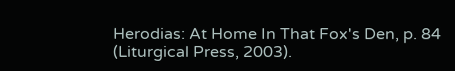Herodias: At Home In That Fox's Den, p. 84 (Liturgical Press, 2003).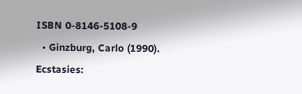ISBN 0-8146-5108-9
  • Ginzburg, Carlo (1990). Ecstasies: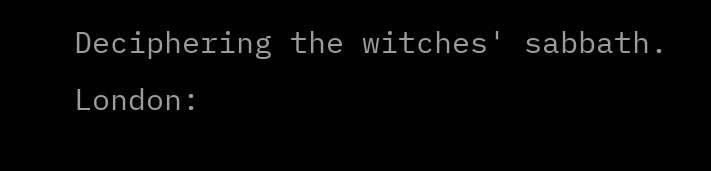Deciphering the witches' sabbath. London: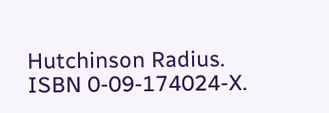Hutchinson Radius. ISBN 0-09-174024-X.